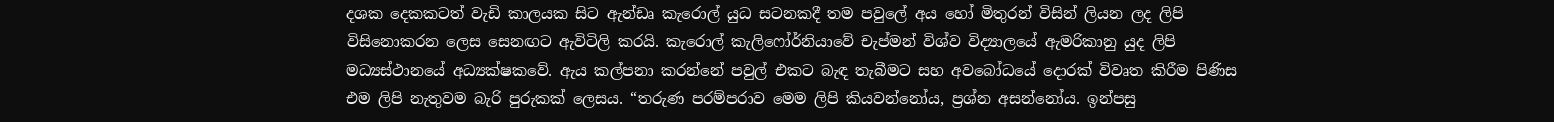දශක දෙකකටත් වැඩි කාලයක සිට ඇන්ඩෘ කැරොල් යුධ සටනකදී තම පවුලේ අය හෝ මිතුරන් විසින් ලියන ලද ලිපි විසිනොකරන ලෙස සෙනඟට ඇවිටිලි කරයි. කැරොල් කැලිෆෝර්නියාවේ චැප්මන් විශ්ව විද්‍යාලයේ ඇමරිකානු යුද ලිපි මධ්‍යස්ථානයේ අධ්‍යක්ෂකවේ. ඇය කල්පනා කරන්නේ පවුල් එකට බැඳ තැබීමට සහ අවබෝධයේ දොරක් විවෘත කිරීම පිණිස එම ලිපි නැතුවම බැරි පුරුකක් ලෙසය. “තරුණ පරම්පරාව මෙම ලිපි කියවන්නෝය, ප්‍රශ්න අසන්නෝය. ඉන්පසු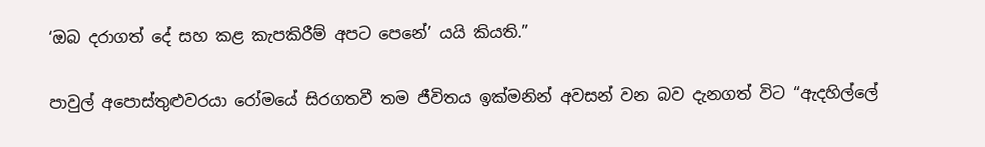‘ඔබ දරාගත් දේ සහ කළ කැපකිරීම් අපට පෙනේ’ යයි කියති.”

පාවුල් අපොස්තුළුවරයා රෝමයේ සිරගතවී තම ජීවිතය ඉක්මනින් අවසන් වන බව දැනගත් විට “ඇදහිල්ලේ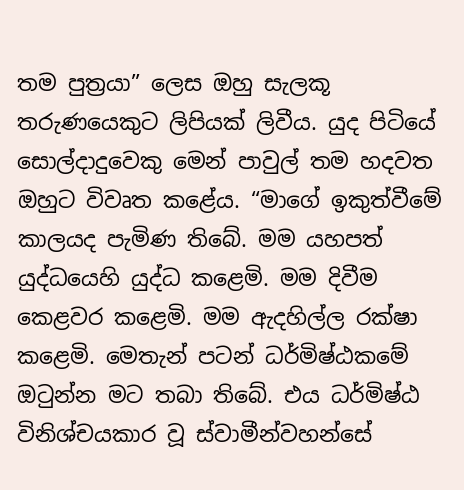තම පුත්‍රයා” ලෙස ඔහු සැලකූ තරුණයෙකුට ලිපියක් ලිවීය. යුද පිටියේ සොල්දාදුවෙකු මෙන් පාවුල් තම හදවත ඔහුට විවෘත කළේය. “මාගේ ඉකුත්වීමේ කාලයද පැමිණ තිබේ. මම යහපත් යුද්ධයෙහි යුද්ධ කළෙමි. මම දිවීම කෙළවර කළෙමි. මම ඇදහිල්ල රක්ෂා කළෙමි. මෙතැන් පටන් ධර්මිෂ්ඨකමේ ඔටුන්න මට තබා තිබේ. එය ධර්මිෂ්ඨ විනිශ්චයකාර වූ ස්වාමීන්වහන්සේ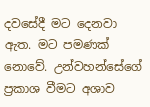දවසේදී මට දෙනවා ඇත. මට පමණක් නොවේ. උන්වහන්සේගේ ප්‍රකාශ වීමට අශාව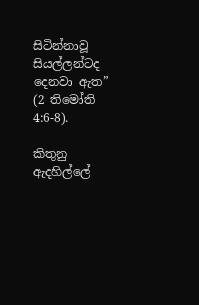සිටින්නාවූ සියල්ලන්ටද දෙනවා ඇත” (2 තිමෝති 4:6-8).

කිතුනු ඇදහිල්ලේ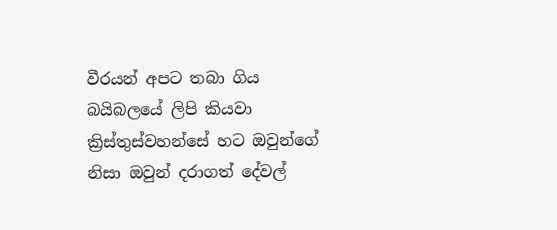වීරයන් අපට තබා ගිය බයිබලයේ ලිපි කියවා ක්‍රිස්තුස්වහන්සේ හට ඔවුන්ගේ නිසා ඔවුන් දරාගත් දේවල්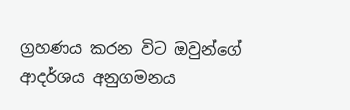ග්‍රහණය කරන විට ඔවුන්ගේ ආදර්ශය අනුගමනය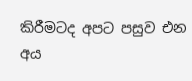කිරීමටද අපට පසුව එන අය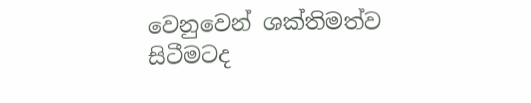වෙනුවෙන් ශක්තිමත්ව සිටීමටද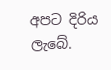අපට දිරිය ලැබේ.